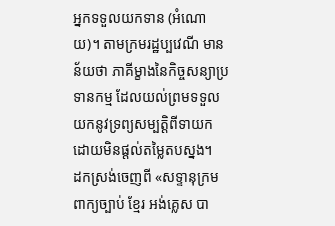អ្នកទទួលយកទាន (អំណោយ)។ តាមក្រមរដ្ឋប្បវេណី មានន័យថា ភាគីម្ខាងនៃកិច្ចសន្យាប្រទានកម្ម ដែលយល់ព្រមទទួលយកនូវទ្រព្យសម្បត្តិពីទាយក ដោយមិនផ្តល់តម្លៃតបស្នង។
ដកស្រង់ចេញពី «សទ្ទានុក្រមពាក្យច្បាប់ ខ្មែរ អង់គ្លេស បា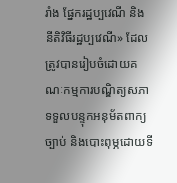រាំង ផ្នែករដ្ឋប្បវេណី និង នីតិវិធីរដ្ឋប្បវេណី» ដែលត្រូវបានរៀបចំដោយគណៈកម្មការបណ្ឌិត្យសភាទទួលបន្ទុកអនុម័តពាក្យច្បាប់ និងបោះពុម្ភដោយទី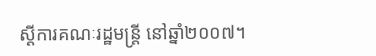ស្ដីការគណៈរដ្ឋមន្ត្រី នៅឆ្នាំ២០០៧។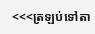<<<ត្រឡប់ទៅតា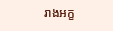រាងអក្ខ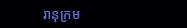រានុក្រម